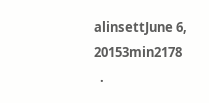alinsettJune 6, 20153min2178
  .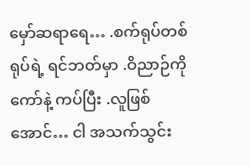မှော်ဆရာရေ… .စက်ရုပ်တစ်ရုပ်ရဲ့ ရင်ဘတ်မှာ .ဝိညာဉ်ကို ကော်နဲ့ ကပ်ပြီး .လူဖြစ်အောင်… ငါ အသက်သွင်း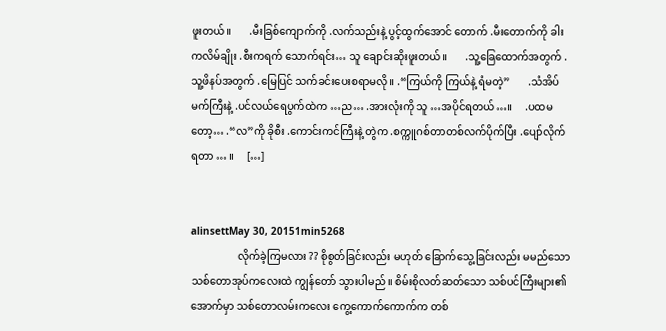ဖူးတယ်။       .မီးခြစ်ကျောက်ကို .လက်သည်းနဲ့ ပွင့်ထွက်အောင် တောက် .မီးတောက်ကို ခါးကလိမ်ချိုး .စီးကရက် သောက်ရင်း… သူ ချောင်းဆိုးဖူးတယ်။       .သူ့ခြေထောက်အတွက် .သူ့ဖိနပ်အတွက် .မြေပြင် သက်ခင်းပေးစရာမလို။ .“ကြယ်ကို ကြယ်နဲ့ ရံမတဲ့”       .သံအိပ်မက်ကြီးနဲ့ .ပင်လယ်ရေပွက်ထဲက …ည… .အားလုံးကို သူ …အပိုင်ရတယ်…။     .ပထမတော့… .“လ”ကို ခိုစီး .ကောင်းကင်ကြီးနဲ့ တွဲက .စက္ကူဂစ်တာတစ်လက်ပိုက်ပြီး .ပျော်လိုက်ရတာ … ။     […]


alinsettMay 30, 20151min5268
                  လိုက်ခဲ့ကြမလား ?? စိုစွတ်ခြင်းလည်း မဟုတ် ခြောက်သွေ့ခြင်းလည်း မမည်သော သစ်တောအုပ်ကလေးထဲ ကျွန်တော် သွားပါမည်။ စိမ်းစိုလတ်ဆတ်သော သစ်ပင်ကြီးများ၏အောက်မှာ သစ်တောလမ်းကလေး ကွေ့ကောက်ကောက်က တစ်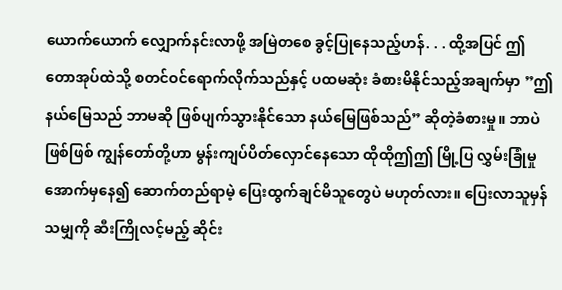ယောက်ယောက် လျှောက်နင်းလာဖို့ အမြဲတစေ ခွင့်ပြုနေသည့်ဟန်. . . ထို့အပြင် ဤတောအုပ်ထဲသို့ စတင်ဝင်ရောက်လိုက်သည်နှင့် ပထမဆုံး ခံစားမိနိုင်သည့်အချက်မှာ ”ဤနယ်မြေသည် ဘာမဆို ဖြစ်ပျက်သွားနိုင်သော နယ်မြေဖြစ်သည်” ဆိုတဲ့ခံစားမှု။ ဘာပဲဖြစ်ဖြစ် ကျွန်တော်တို့ဟာ မွန်းကျပ်ပိတ်လှောင်နေသော ထိုထိုဤဤ မြို့ပြ လွှမ်းခြုံမှုအောက်မှနေ၍ ဆောက်တည်ရာမဲ့ ပြေးထွက်ချင်မိသူတွေပဲ မဟုတ်လား။ ပြေးလာသူမှန်သမျှကို ဆီးကြိုလင့်မည့် ဆိုင်း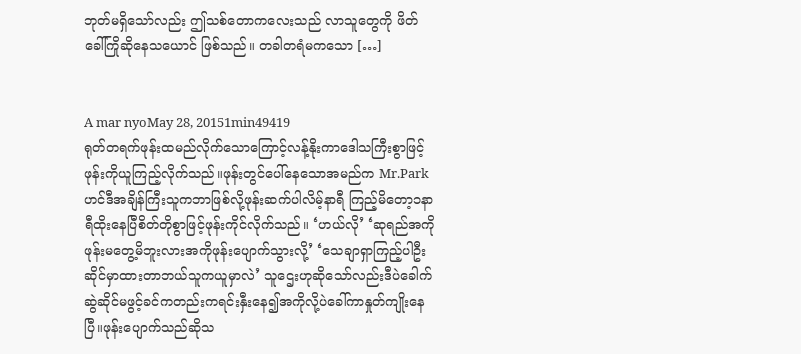ဘုတ်မရှိသော်လည်း ဤသစ်တောကလေးသည် လာသူတွေကို ဖိတ်ခေါ်ကြိုဆိုနေသယောင် ဖြစ်သည်။ တခါတရံမကသော […]


A mar nyoMay 28, 20151min49419
ရုတ်တရက်ဖုန်းထမည်လိုက်သောကြောင့်လန့်နိုးကာဒေါသကြီးစွာဖြင့်ဖုန်းကိုယူကြည့်လိုက်သည်။ဖုန်းတွင်ပေါ်နေသောအမည်က Mr.Park ဟင်ဒီအချိန်ကြီးသူကဘာဖြစ်လို့ဖုန်းဆက်ပါလိမ့်နာရီ ကြည့်မိတော့၁နာရီထိုးနေပြီစိတ်တိုစွာဖြင့်ဖုန်းကိုင်လိုက်သည်။ ‘ဟယ်လို’ ‘ဆုရည်အကိုဖုန်းမတွေ့မိဘူးလားအကိုဖုန်းပျောက်သွားလို့’ ‘သေချာရှာကြည့်ပါဦးဆိုင်မှာထားတာဘယ်သူကယူမှာလဲ’ သူဌေးဟုဆိုသော်လည်းဒီပဲခေါက်ဆွဲဆိုင်မဖွင့်ခင်ကတည်းကရင်းနှီးနေ၍အကိုလို့ပဲခေါ်ကာနှုတ်ကျိုးနေပြီ။ဖုန်းပျောက်သည်ဆိုသ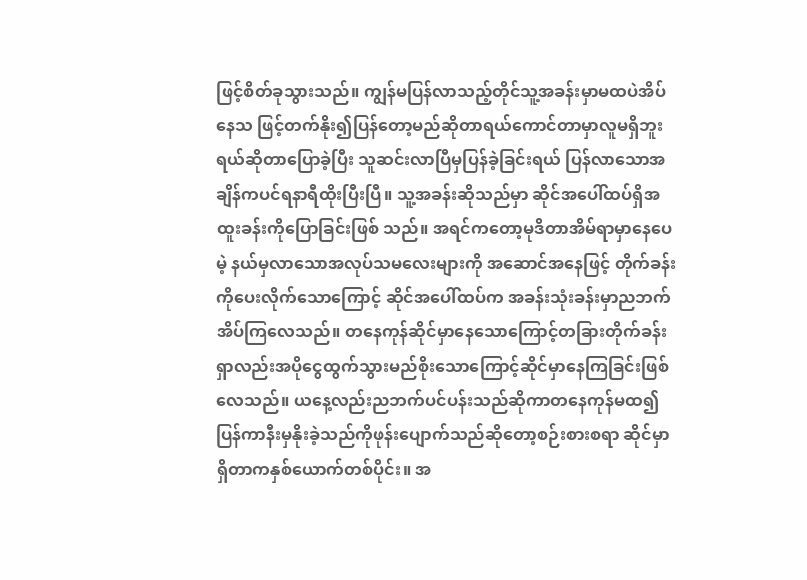ဖြင့်စိတ်ခုသွားသည်။ ကျွန်မပြန်လာသည့်တိုင်သူ့အခန်းမှာမထပဲအိပ်နေသ ဖြင့်တက်နိုး၍ပြန်တော့မည်ဆိုတာရယ်ကောင်တာမှာလူမရှိဘူးရယ်ဆိုတာပြောခဲ့ပြီး သူဆင်းလာပြီမှပြန်ခဲ့ခြင်းရယ် ပြန်လာသောအချိန်ကပင်ရနာရီထိုးပြီးပြီ။ သူ့အခန်းဆိုသည်မှာ ဆိုင်အပေါ်ထပ်ရှိအထူးခန်းကိုပြောခြင်းဖြစ် သည်။ အရင်ကတော့မုဒိတာအိမ်ရာမှာနေပေမဲ့ နယ်မှလာသောအလုပ်သမလေးများကို အဆောင်အနေဖြင့် တိုက်ခန်းကိုပေးလိုက်သောကြောင့် ဆိုင်အပေါ်ထပ်က အခန်းသုံးခန်းမှာညဘက်အိပ်ကြလေသည်။ တနေကုန်ဆိုင်မှာနေသောကြောင့်တခြားတိုက်ခန်းရှာလည်းအပိုငွေထွက်သွားမည်စိုးသောကြောင့်ဆိုင်မှာနေကြခြင်းဖြစ်လေသည်။ ယနေ့လည်းညဘက်ပင်ပန်းသည်ဆိုကာတနေကုန်မထ၍ ပြန်ကာနီးမှနိုးခဲ့သည်ကိုဖုန်းပျောက်သည်ဆိုတော့စဉ်းစားစရာ ဆိုင်မှာရှိတာကနှစ်ယောက်တစ်ပိုင်း။ အ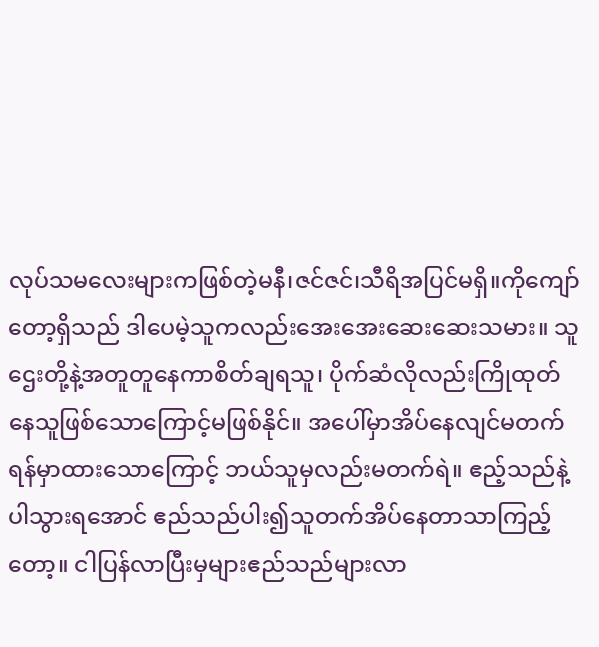လုပ်သမလေးများကဖြစ်တဲ့မနီ၊ဇင်ဇင်၊သီရိအပြင်မရှိ။ကိုကျော်တော့ရှိသည် ဒါပေမဲ့သူကလည်းအေးအေးဆေးဆေးသမား။ သူဌေးတို့နဲ့အတူတူနေကာစိတ်ချရသူ၊ ပိုက်ဆံလိုလည်းကြိုထုတ်နေသူဖြစ်သောကြောင့်မဖြစ်နိုင်။ အပေါ်မှာအိပ်နေလျင်မတက်ရန်မှာထားသောကြောင့် ဘယ်သူမှလည်းမတက်ရဲ။ ဧည့်သည်နဲ့ပါသွားရအောင် ဧည်သည်ပါး၍သူတက်အိပ်နေတာသာကြည့်တော့။ ငါပြန်လာပြီးမှများဧည်သည်များလာ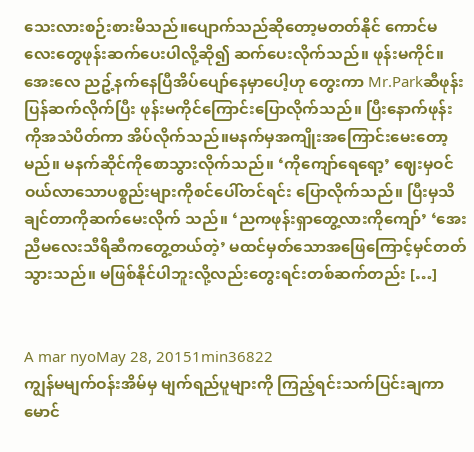သေးလားစဉ်းစားမိသည်။ပျောက်သည်ဆိုတော့မတတ်နိုင် ကောင်မလေးတွေဖုန်းဆက်ပေးပါလို့ဆို၍ ဆက်ပေးလိုက်သည်။ ဖုန်းမကိုင်။ အေးလေ ညဥ့်နက်နေပြီအိပ်ပျော်နေမှာပေါ့ဟု တွေးကာ Mr.Parkဆီဖုန်းပြန်ဆက်လိုက်ပြီး ဖုန်းမကိုင်ကြောင်းပြောလိုက်သည်။ ပြီးနောက်ဖုန်းကိုအသံပိတ်ကာ အိပ်လိုက်သည်။မနက်မှအကျိုးအကြောင်းမေးတော့ မည်။ မနက်ဆိုင်ကိုစောသွားလိုက်သည်။ ‘ကိုကျော်ရေရော့’ ဈေးမှဝင်ဝယ်လာသောပစ္စည်းများကိုစင်ပေါ်တင်ရင်း ပြောလိုက်သည်။ ပြီးမှသိချင်တာကိုဆက်မေးလိုက် သည်။ ‘ညကဖုန်းရှာတွေ့လားကိုကျော်’ ‘အေးညီမလေးသီရိဆီကတွေ့တယ်တဲ့’ မထင်မှတ်သောအဖြေကြောင့်မှင်တတ်သွားသည်။ မဖြစ်နိုင်ပါဘူးလို့လည်းတွေးရင်းတစ်ဆက်တည်း […]


A mar nyoMay 28, 20151min36822
ကျွန်မမျက်ဝန်းအိမ်မှ မျက်ရည်ပူများကို ကြည့်ရင်းသက်ပြင်းချကာ မောင်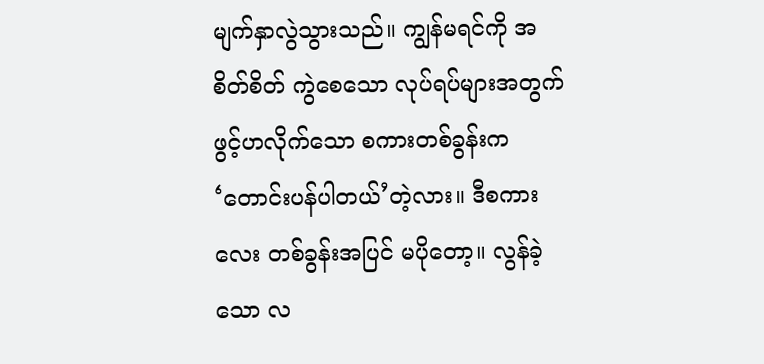မျက်နှာလွဲသွားသည်။ ကျွန်မရင်ကို အစိတ်စိတ် ကွဲစေသော လုပ်ရပ်များအတွက် ဖွင့်ဟလိုက်သော စကားတစ်ခွန်းက ‘တောင်းပန်ပါတယ်’တဲ့လား။ ဒီစကားလေး တစ်ခွန်းအပြင် မပိုတော့။ လွန်ခဲ့သော လ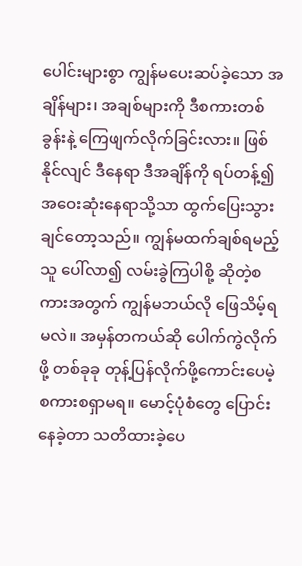ပေါင်းများစွာ ကျွန်မပေးဆပ်ခဲ့သော အချိန်များ၊ အချစ်များကို ဒီစကားတစ်ခွန်းနဲ့ ကြေဖျက်လိုက်ခြင်းလား။ ဖြစ်နိုင်လျင် ဒီနေရာ ဒီအချိန်ကို ရပ်တန့်၍ အဝေးဆုံးနေရာသို့သာ ထွက်ပြေးသွားချင်တော့သည်။ ကျွန်မထက်ချစ်ရမည့်သူ ပေါ်လာ၍ လမ်းခွဲကြပါစို့ ဆိုတဲ့စကားအတွက် ကျွန်မဘယ်လို ဖြေသိမ့်ရမလဲ။ အမှန်တကယ်ဆို ပေါက်ကွဲလိုက်ဖို့ တစ်ခုခု တုန့်ပြန်လိုက်ဖို့ကောင်းပေမဲ့ စကားစရှာမရ။ မောင့်ပုံစံတွေ ပြောင်းနေခဲ့တာ သတိထားခဲ့ပေ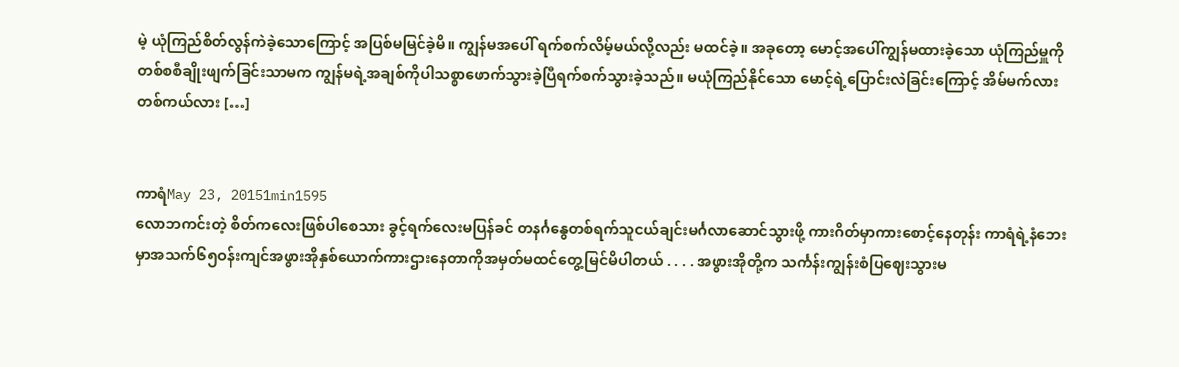မဲ့ ယုံကြည်စိတ်လွန်ကဲခဲ့သောကြောင့် အပြစ်မမြင်ခဲ့မိ။ ကျွန်မအပေါ် ရက်စက်လိမ့်မယ်လို့လည်း မထင်ခဲ့။ အခုတော့ မောင့်အပေါ်ကျွန်မထားခဲ့သော ယုံကြည်မှူကို တစ်စစီချိုးဖျက်ခြင်းသာမက ကျွန်မရဲ့အချစ်ကိုပါသစ္စာဖောက်သွားခဲ့ပြီရက်စက်သွားခဲ့သည်။ မယုံကြည်နိုင်သော မောင့်ရဲ့ပြောင်းလဲခြင်းကြောင့် အိမ်မက်လား တစ်ကယ်လား […]


ကာရံMay 23, 20151min1595
လောဘကင်းတဲ့ စိတ်ကလေးဖြစ်ပါစေသား ခွင့်ရက်လေးမပြန်ခင် တနင်္ဂနွေတစ်ရက်သူငယ်ချင်းမင်္ဂလာဆောင်သွားဖို့ ကားဂိတ်မှာကားစောင့်နေတုန်း ကာရံရဲ့နံဘေးမှာအသက်၆၅ဝန်းကျင်အဖွားအိုနှစ်ယောက်ကားဌားနေတာကိုအမှတ်မထင်တွေ့မြင်မိပါတယ် . . . . အဖွားအိုတို့က သင်္ကန်းကျွန်းစံပြဈေးသွားမ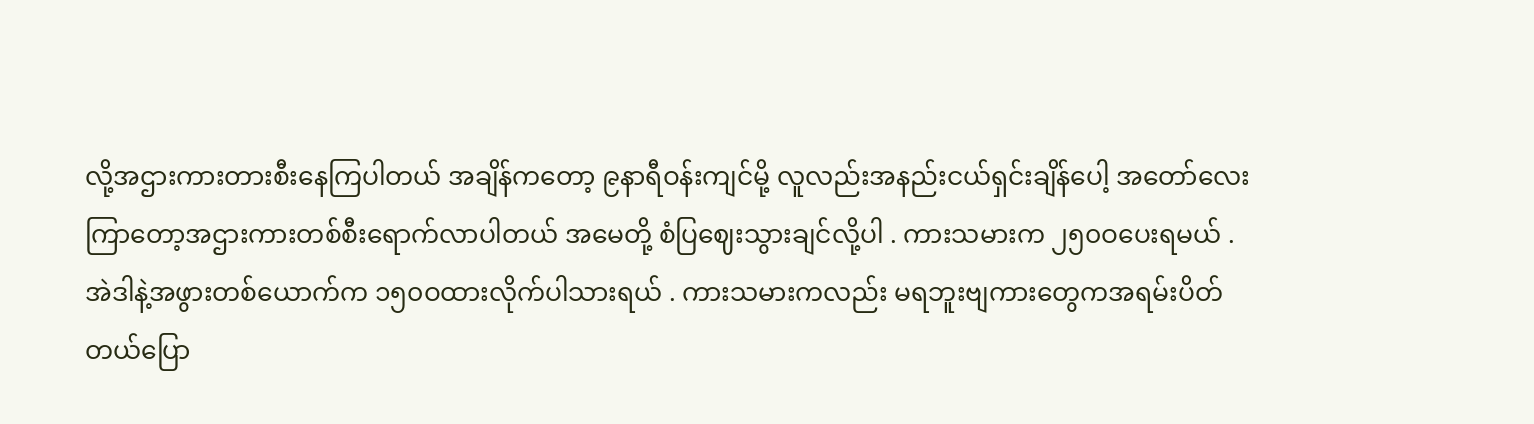လို့အဌားကားတားစီးနေကြပါတယ် အချိန်ကတော့ ၉နာရီဝန်းကျင်မို့ လူလည်းအနည်းငယ်ရှင်းချိန်ပေါ့ အတော်လေးကြာတော့အဌားကားတစ်စီးရောက်လာပါတယ် အမေတို့ စံပြဈေးသွားချင်လို့ပါ . ကားသမားက ၂၅၀ဝပေးရမယ် . အဲဒါနဲ့အဖွားတစ်ယောက်က ၁၅၀ဝထားလိုက်ပါသားရယ် . ကားသမားကလည်း မရဘူးဗျကားတွေကအရမ်းပိတ်တယ်ပြော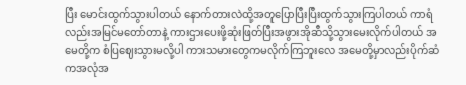ပြီး မောင်းထွက်သွားပါတယ် နောက်တားလဲထို့အတူပြောပြီးပြီးထွက်သွားကြပါတယ် ကာရံလည်းအမြင်မတော်တာနဲ့ ကားဌားပေးဖို့ဆုံးဖြတ်ပြီးအဖွားအိုဆီသို့သွားမေးလိုက်ပါတယ် အမေတို့က စံပြဈေးသွားမလို့ပါ ကားသမားတွေကမလိုက်ကြဘူးလေ အမေတို့မှာလည်းပိုက်ဆံကအလုံအ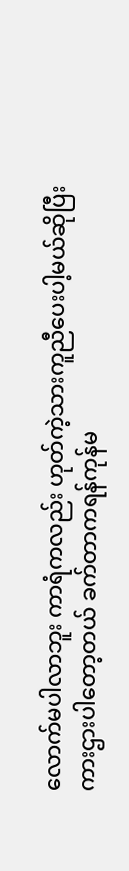လောက်မပါလာဘူး ကာရံကလည်း ဟုတ်ကဲ့သားကူညီပေးပါ့မယ်ဆိုပြီးကားဌားပါတော့တယ် ခက်တာကရန်ကုန်မ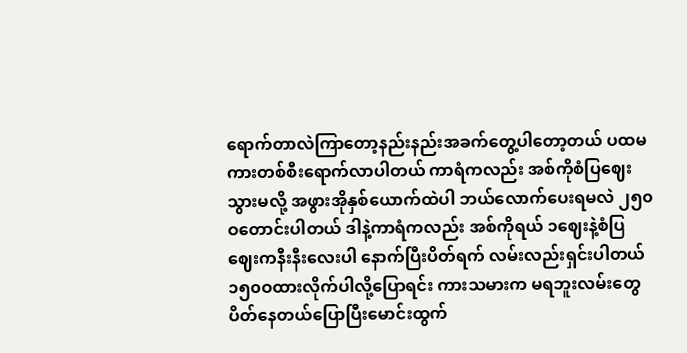ရောက်တာလဲကြာတော့နည်းနည်းအခက်တွေ့ပါတော့တယ် ပထမကားတစ်စီးရောက်လာပါတယ် ကာရံကလည်း အစ်ကိုစံပြဈေးသွားမလို့ အဖွားအိုနှစ်ယောက်ထဲပါ ဘယ်လောက်ပေးရမလဲ ၂၅၀ဝတောင်းပါတယ် ဒါနဲ့ကာရံကလည်း အစ်ကိုရယ် ၁ဈေးနဲ့စံပြဈေးကနီးနီးလေးပါ နောက်ပြီးပိတ်ရက် လမ်းလည်းရှင်းပါတယ်၁၅၀ဝထားလိုက်ပါလို့ပြောရင်း ကားသမားက မရဘူးလမ်းတွေပိတ်နေတယ်ပြောပြီးမောင်းထွက်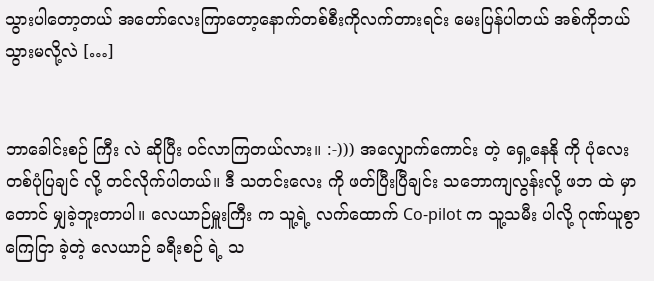သွားပါတော့တယ် အတော်လေးကြာတော့နောက်တစ်စီးကိုလက်တားရင်း မေးပြန်ပါတယ် အစ်ကိုဘယ်သွားမလို့လဲ […]


ဘာခေါင်းစဉ် ကြီး လဲ ဆိုပြီး ဝင်လာကြတယ်လား။ :-))) အလျှောက်ကောင်း တဲ့ ရှေ့နေနို ကို ပုံလေး တစ်ပုံပြချင် လို့ တင်လိုက်ပါတယ်။ ဒီ သတင်းလေး ကို ဖတ်ပြီးပြီချင်း သဘောကျလွန်းလို့ ဖဘ ထဲ မှာတောင် မျှခဲ့ဘူးတာပါ။ လေယာဉ်မှူးကြီး က သူ့ရဲ့ လက်ထောက် Co-pilot က သူ့သမီး ပါလို့ ဂုဏ်ယူစွာကြေငြာ ခဲ့တဲ့ လေယာဉ် ခရီးစဉ် ရဲ့ သ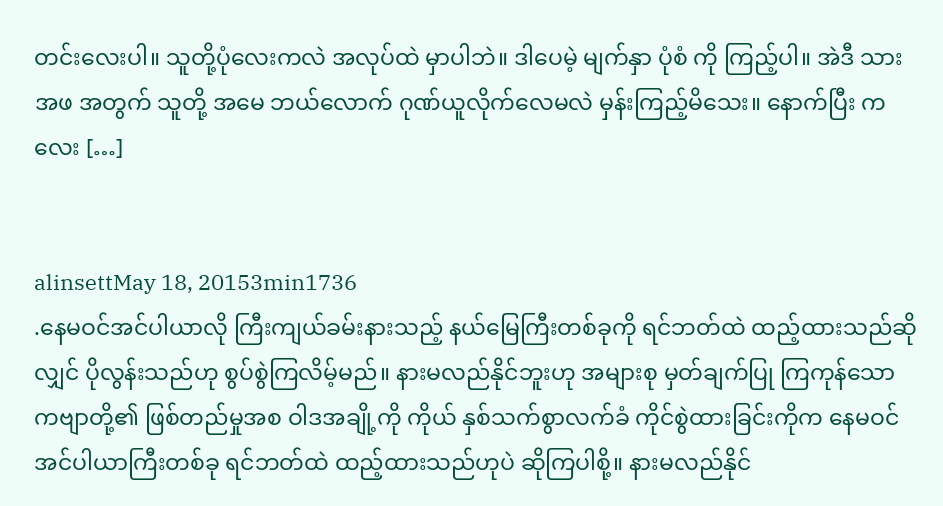တင်းလေးပါ။ သူတို့ပုံလေးကလဲ အလုပ်ထဲ မှာပါဘဲ။ ဒါပေမဲ့ မျက်နှာ ပုံစံ ကို ကြည့်ပါ။ အဲဒီ သားအဖ အတွက် သူတို့ အမေ ဘယ်လောက် ဂုဏ်ယူလိုက်လေမလဲ မှန်းကြည့်မိသေး။ နောက်ပြီး ကလေး […]


alinsettMay 18, 20153min1736
.နေမဝင်အင်ပါယာလို ကြီးကျယ်ခမ်းနားသည့် နယ်မြေကြီးတစ်ခုကို ရင်ဘတ်ထဲ ထည့်ထားသည်ဆိုလျှင် ပိုလွန်းသည်ဟု စွပ်စွဲကြလိမ့်မည်။ နားမလည်နိုင်ဘူးဟု အများစု မှတ်ချက်ပြု ကြကုန်သော ကဗျာတို့၏ ဖြစ်တည်မှုအစ ဝါဒအချို့ကို ကိုယ် နှစ်သက်စွာလက်ခံ ကိုင်စွဲထားခြင်းကိုက နေမဝင်အင်ပါယာကြီးတစ်ခု ရင်ဘတ်ထဲ ထည့်ထားသည်ဟုပဲ ဆိုကြပါစို့။ နားမလည်နိုင်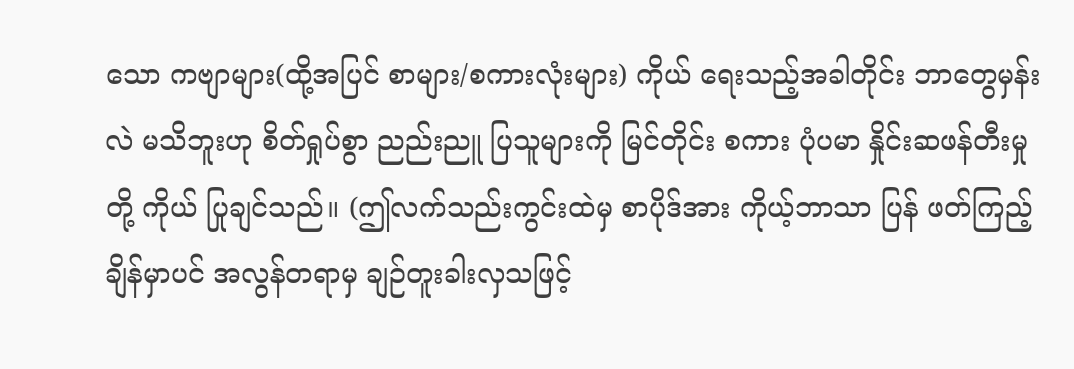သော ကဗျာများ(ထို့အပြင် စာများ/စကားလုံးများ) ကိုယ် ရေးသည့်အခါတိုင်း ဘာတွေမှန်းလဲ မသိဘူးဟု စိတ်ရှုပ်စွာ ညည်းညူ ပြသူများကို မြင်တိုင်း စကား ပုံပမာ နှိုင်းဆဖန်တီးမှုတို့ ကိုယ် ပြုချင်သည်။ (ဤလက်သည်းကွင်းထဲမှ စာပိုဒ်အား ကိုယ့်ဘာသာ ပြန် ဖတ်ကြည့်ချိန်မှာပင် အလွန်တရာမှ ချဉ်တူးခါးလှသဖြင့်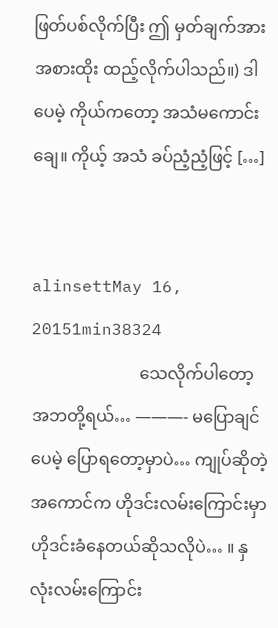ဖြတ်ပစ်လိုက်ပြီး ဤ မှတ်ချက်အား အစားထိုး ထည့်လိုက်ပါသည်။) ဒါပေမဲ့ ကိုယ်ကတော့ အသံမကောင်းချေ။ ကိုယ့် အသံ ခပ်ညံ့ညံ့ဖြင့် […]


alinsettMay 16, 20151min38324
                          သေလိုက်ပါတော့ အဘတို့ရယ်… ———- မပြောချင်ပေမဲ့ ပြောရတော့မှာပဲ… ကျုပ်ဆိုတဲ့အကောင်က ဟိုဒင်းလမ်းကြောင်းမှာ ဟိုဒင်းခံနေတယ်ဆိုသလိုပဲ… ။ နှလုံးလမ်းကြောင်း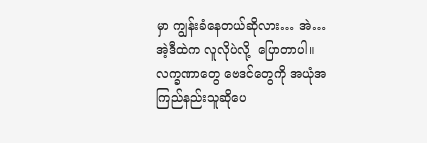မှာ ကျွန်းခံနေတယ်ဆိုလား… အဲ… အဲ့ဒီထဲက လူလိုပဲလို့  ပြောတာပါ။ လက္ခဏာတွေ ဗေဒင်တွေကို အယုံအကြည်နည်းသူဆိုပေ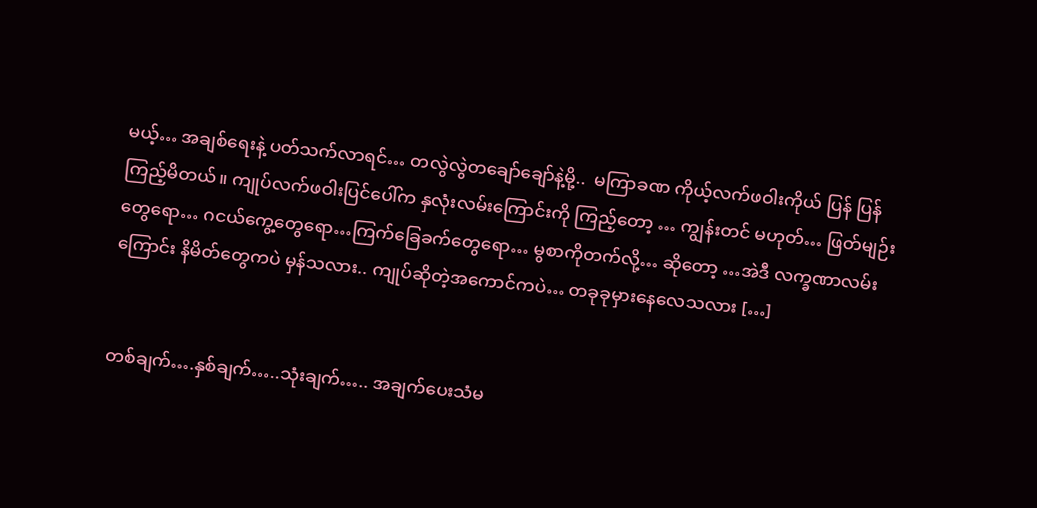မယ့်… အချစ်ရေးနဲ့ ပတ်သက်လာရင်… တလွဲလွဲတချော်ချော်နဲ့မို့..  မကြာခဏ ကိုယ့်လက်ဖဝါးကိုယ် ပြန် ပြန် ကြည့်မိတယ်။ ကျုပ်လက်ဖဝါးပြင်ပေါ်က နှလုံးလမ်းကြောင်းကို ကြည့်တော့ … ကျွန်းတင် မဟုတ်… ဖြတ်မျဉ်းတွေရော… ဂငယ်ကွေ့တွေရော…ကြက်ခြေခက်တွေရော… မွစာကိုတက်လို့… ဆိုတော့ …အဲဒီ လက္ခဏာလမ်းကြောင်း နိမိတ်တွေကပဲ မှန်သလား.. ကျုပ်ဆိုတဲ့အကောင်ကပဲ… တခုခုမှားနေလေသလား […]


တစ်ချက်….နှစ်ချက်…..သုံးချက်….. အချက်ပေးသံမ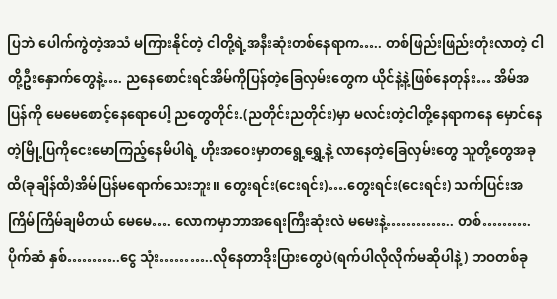ပြဘဲ ပေါက်ကွဲတဲ့အသံ မကြားနိုင်တဲ့ ငါတို့ရဲ့အနီးဆုံးတစ်နေရာက….. တစ်ဖြည်းဖြည်းတုံးလာတဲ့ ငါတို့ဦးနှောက်တွေနဲ့…. ညနေစောင်းရင်အိမ်ကိုပြန်တဲ့ခြေလှမ်းတွေက ယိုင်နဲ့နဲ့ဖြစ်နေတုန်း… အိမ်အပြန်ကို မေမေစောင့်နေရောပေါ့ ညတွေတိုင်း.(ညတိုင်းညတိုင်း)မှာ မလင်းတဲ့ငါတို့နေရာကနေ မှောင်နေတဲ့မြို့ပြကိုငေးမောကြည့်နေမိပါရဲ့ ဟိုးအဝေးမှာတရွေ့ရွှေ့နဲ့ လာနေတဲ့ခြေလှမ်းတွေ သူတို့တွေအခုထိ(ခုချိန်ထိ)အိမ်ပြန်မရောက်သေးဘူး။ တွေးရင်း(ငေးရင်း)….တွေးရင်း(ငေးရင်း) သက်ပြင်းအကြိမ်ကြိမ်ချမိတယ် မေမေ…. လောကမှာဘာအရေးကြီးဆုံးလဲ မမေးနဲ့………….. တစ်……….ပိုက်ဆံ နှစ်………..ငွေ သုံး………..လိုနေတာဒိုးပြားတွေပဲ(ရက်ပါလိုလိုက်မဆိုပါနဲ့) ဘဝတစ်ခု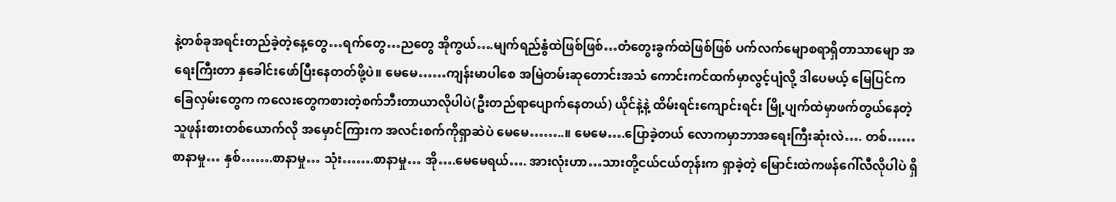နဲ့တစ်ခုအရင်းတည်ခဲ့တဲ့နေ့တွေ…ရက်တွေ…ညတွေ အိုကွယ်….မျက်ရည်နွံထဲဖြစ်ဖြစ်…တံတွေးခွက်ထဲဖြစ်ဖြစ် ပက်လက်မျောစရာရှိတာသာမျော အရေးကြီးတာ နှခေါင်းဖော်ပြီးနေတတ်ဖို့ပဲ။ မေမေ……ကျန်းမာပါစေ အမြဲတမ်းဆုတောင်းအသံ ကောင်းကင်ထက်မှာလွင့်ပျံလို့ ဒါပေမယ့် မြေပြင်ကခြေလှမ်းတွေက ကလေးတွေကစားတဲ့စက်ဘီးတာယာလိုပါပဲ(ဦးတည်ရာပျောက်နေတယ်) ယိုင်နဲ့နဲ့ ထိမ်းရင်းကျောင်းရင်း မြို့ပျက်ထဲမှာဖက်တွယ်နေတဲ့ သူဖုန်းစားတစ်ယောက်လို အမှောင်ကြားက အလင်းစက်ကိုရှာဆဲပဲ မေမေ……..။ မေမေ….ပြောခဲ့တယ် လောကမှာဘာအရေးကြီးဆုံးလဲ…. တစ်……စာနာမှု… နှစ်…….စာနာမှု… သုံး…….စာနာမှု… အို….မေမေရယ်…. အားလုံးဟာ…သားတို့ငယ်ငယ်တုန်းက ရှာခဲ့တဲ့ မြောင်းထဲကဖန်ဂေါ်လီလိုပါပဲ ရှိ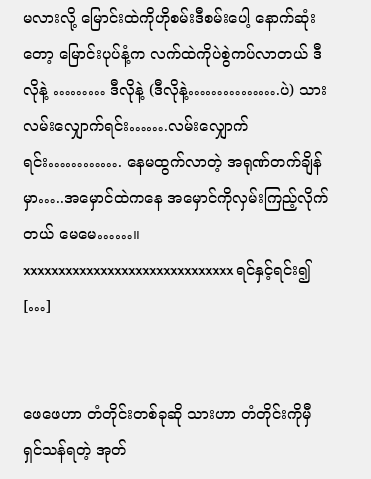မလားလို့ မြောင်းထဲကိုဟိုစမ်းဒီစမ်းပေါ့ နောက်ဆုံးတော့ မြောင်းပုပ်နံ့က လက်ထဲကိုပဲစွဲကပ်လာတယ် ဒီလိုနဲ့ ……… ဒီလိုနဲ့ (ဒီလိုနဲ့…………….ပဲ) သားလမ်းလျှောက်ရင်း…….လမ်းလျှောက်ရင်း…………. နေမထွက်လာတဲ့ အရုဏ်တက်ချိန်မှာ…..အမှောင်ထဲကနေ အမှောင်ကိုလှမ်းကြည့်လိုက်တယ် မေမေ……။ xxxxxxxxxxxxxxxxxxxxxxxxxxxxxx ရင်နှင့်ရင်း၍ […]


ဖေဖေဟာ တံတိုင်းတစ်ခုဆို သားဟာ တံတိုင်းကိုမှီ ရှင်သန်ရတဲ့ အုတ်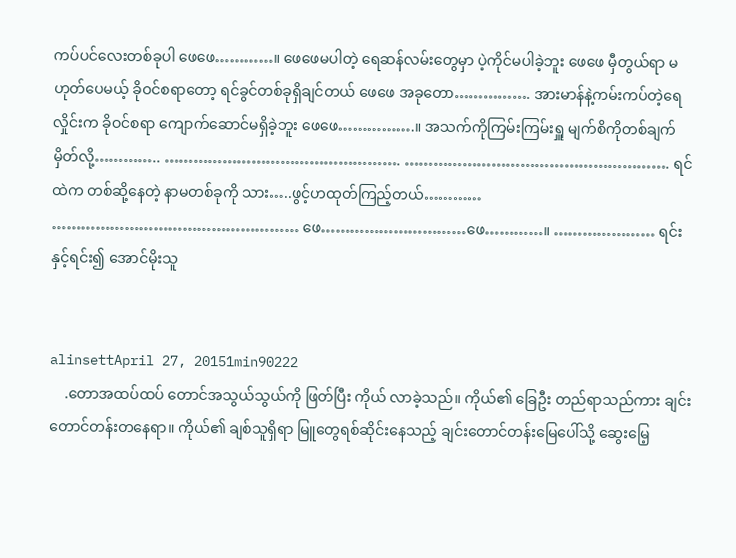ကပ်ပင်လေးတစ်ခုပါ ဖေဖေ…………။ ဖေဖေမပါတဲ့ ရေဆန်လမ်းတွေမှာ ပဲ့ကိုင်မပါခဲ့ဘူး ဖေဖေ မှီတွယ်ရာ မဟုတ်ပေမယ့် ခိုဝင်စရာတော့ ရင်ခွင်တစ်ခုရှိချင်တယ် ဖေဖေ အခုတော……………. အားမာန်နဲ့ကမ်းကပ်တဲ့ရေလှိုင်းက ခိုဝင်စရာ ကျောက်ဆောင်မရှိခဲ့ဘူး ဖေဖေ…………….။ အသက်ကိုကြမ်းကြမ်းရှူ မျက်စိကိုတစ်ချက်မှိတ်လို့………….. …………………………………………. ………………………………………………. ရင်ထဲက တစ်ဆို့နေတဲ့ နာမတစ်ခုကို သား…..ဖွင့်ဟထုတ်ကြည့်တယ်………… …………………………………………… ဖေ…………………………ဖေ…………။ ………………… ရင်းနှင့်ရင်း၍ အောင်မိုးသူ


alinsettApril 27, 20151min90222
    .တောအထပ်ထပ် တောင်အသွယ်သွယ်ကို ဖြတ်ပြီး ကိုယ် လာခဲ့သည်။ ကိုယ်၏ ခြေဦး တည်ရာသည်ကား ချင်းတောင်တန်းတနေရာ။ ကိုယ်၏ ချစ်သူရှိရာ မြူတွေရစ်ဆိုင်းနေသည့် ချင်းတောင်တန်းမြေပေါ်သို့ ဆွေးမြေ့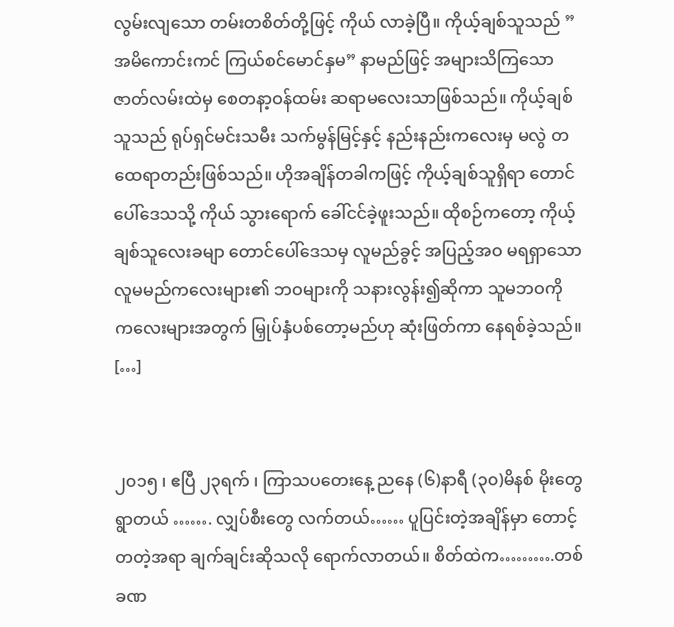လွမ်းလျသော တမ်းတစိတ်တို့ဖြင့် ကိုယ် လာခဲ့ပြီ။ ကိုယ့်ချစ်သူသည် ”အမိကောင်းကင် ကြယ်စင်မောင်နှမ” နာမည်ဖြင့် အများသိကြသော ဇာတ်လမ်းထဲမှ စေတနာ့ဝန်ထမ်း ဆရာမလေးသာဖြစ်သည်။ ကိုယ့်ချစ်သူသည် ရုပ်ရှင်မင်းသမီး သက်မွန်မြင့်နှင့် နည်းနည်းကလေးမှ မလွဲ တထေရာတည်းဖြစ်သည်။ ဟိုအချိန်တခါကဖြင့် ကိုယ့်ချစ်သူရှိရာ တောင်ပေါ်ဒေသသို့ ကိုယ် သွားရောက် ခေါ်ငင်ခဲ့ဖူးသည်။ ထိုစဉ်ကတော့ ကိုယ့်ချစ်သူလေးခမျာ တောင်ပေါ်ဒေသမှ လူမည်ခွင့် အပြည့်အဝ မရရှာသော လူမမည်ကလေးများ၏ ဘဝများကို သနားလွန်း၍ဆိုကာ သူမဘဝကို ကလေးများအတွက် မြှုပ်နှံပစ်တော့မည်ဟု ဆုံးဖြတ်ကာ နေရစ်ခဲ့သည်။     […]


၂၀၁၅ ၊ ဧပြီ ၂၃ရက် ၊ ကြာသပတေးနေ့ ညနေ (၆)နာရီ (၃၀)မိနစ် မိုးတွေရွာတယ် ……. လျှပ်စီးတွေ လက်တယ်…… ပူပြင်းတဲ့အချိန်မှာ တောင့်တတဲ့အရာ ချက်ချင်းဆိုသလို ရောက်လာတယ်။ စိတ်ထဲက……….တစ်ခဏ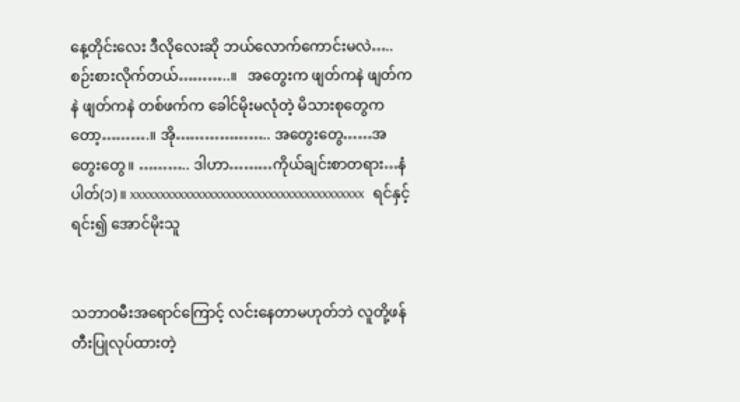နေ့တိုင်းလေး ဒီလိုလေးဆို ဘယ်လောက်ကောင်းမလဲ….. စဉ်းစားလိုက်တယ်………..။   အတွေးက ဖျတ်ကနဲ ဖျတ်ကနဲ ဖျတ်ကနဲ တစ်ဖက်က ခေါင်မိုးမလုံတဲ့ မိသားစုတွေကတော့……….။ အို……………….. အတွေးတွေ……အတွေးတွေ။ ……….. ဒါဟာ………ကိုယ်ချင်းစာတရား…နံပါတ်(၁)။ xxxxxxxxxxxxxxxxxxxxxxxxxxxxxxxxxxxxxxx   ရင်နှင့်ရင်း၍ အောင်မိုးသူ


သဘာဝမီးအရောင်ကြောင့် လင်းနေတာမဟုတ်ဘဲ လူတို့ဖန်တီးပြုလုပ်ထားတဲ့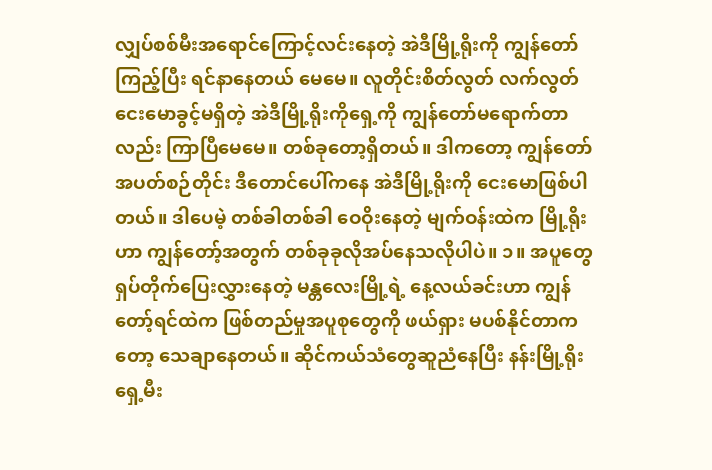လျှပ်စစ်မီးအရောင်ကြောင့်လင်းနေတဲ့ အဲဒီမြို့ရိုးကို ကျွန်တော်ကြည့်ပြီး ရင်နာနေတယ် မေမေ။ လူတိုင်းစိတ်လွတ် လက်လွတ်ငေးမောခွင့်မရှိတဲ့ အဲဒီမြို့ရိုးကိုရှေ့ကို ကျွန်တော်မရောက်တာလည်း ကြာပြီမေမေ။ တစ်ခုတော့ရှိတယ်။ ဒါကတော့ ကျွန်တော် အပတ်စဉ်တိုင်း ဒီတောင်ပေါ်ကနေ အဲဒီမြို့ရိုးကို ငေးမောဖြစ်ပါတယ်။ ဒါပေမဲ့ တစ်ခါတစ်ခါ ဝေဝိုးနေတဲ့ မျက်ဝန်းထဲက မြို့ရိုးဟာ ကျွန်တော့်အတွက် တစ်ခုခုလိုအပ်နေသလိုပါပဲ။ ၁။ အပူတွေရှပ်တိုက်ပြေးလွှားနေတဲ့ မန္တလေးမြို့ရဲ့ နေ့လယ်ခင်းဟာ ကျွန်တော့်ရင်ထဲက ဖြစ်တည်မှုအပူစုတွေကို ဖယ်ရှား မပစ်နိုင်တာကတော့ သေချာနေတယ်။ ဆိုင်ကယ်သံတွေဆူညံနေပြီး နန်းမြို့ရိုးရှေ့မီး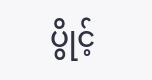ပွိုင့်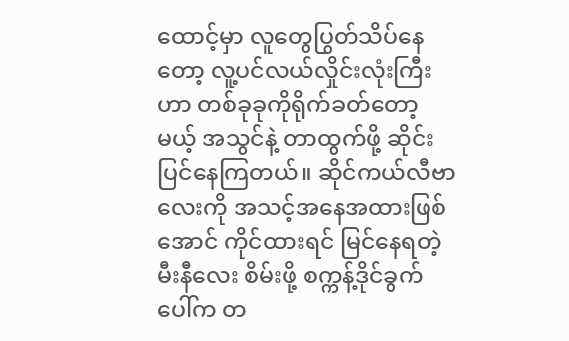ထောင့်မှာ လူတွေပြွတ်သိပ်နေတော့ လူ့ပင်လယ်လှိုင်းလုံးကြီးဟာ တစ်ခုခုကိုရိုက်ခတ်တော့မယ့် အသွင်နဲ့ တာထွက်ဖို့ ဆိုင်းပြင်နေကြတယ်။ ဆိုင်ကယ်လီဗာလေးကို အသင့်အနေအထားဖြစ်အောင် ကိုင်ထားရင် မြင်နေရတဲ့ မီးနီလေး စိမ်းဖို့ စက္ကန့်ဒိုင်ခွက်ပေါ်က တ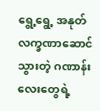ရွေ့ရွေ့ အနုတ်လက္ခဏာဆောင်သွားတဲ့ ဂဏာန်းလေးတွေရဲ့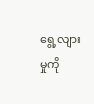ရွေ့လျားမှုကို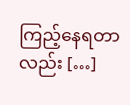ကြည့်နေရတာလည်း […]